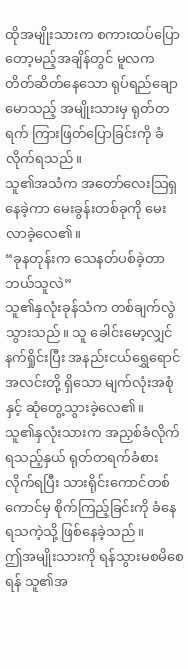ထိုအမျိုးသားက စကားထပ်ပြောတော့မည့်အချိန်တွင် မူလက တိတ်ဆိတ်နေသော ရုပ်ရည်ချောမောသည့် အမျိုးသားမှ ရုတ်တရက် ကြားဖြတ်ပြောခြင်းကို ခံလိုက်ရသည်။
သူ၏အသံက အတော်လေးသြရှနေခဲ့ကာ မေးခွန်းတစ်ခုကို မေးလာခဲ့လေ၏။
“ခုနတုန်းက သေနတ်ပစ်ခဲ့တာဘယ်သူလဲ”
သူ၏နှလုံးခုန်သံက တစ်ချက်လွဲသွားသည်။ သူ ခေါင်းမော့လျှင် နက်ရှိုင်းပြီး အနည်းငယ်ရွှေရောင်အလင်းတို့ ရှိသော မျက်လုံးအစုံနှင့် ဆုံတွေ့သွားခဲ့လေ၏။
သူ၏နှလုံးသားက အညှစ်ခံလိုက်ရသည့်နှယ် ရုတ်တရက်ခံစားလိုက်ရပြီး သားရိုင်းကောင်တစ်ကောင်မှ စိုက်ကြည့်ခြင်းကို ခံနေရသကဲ့သို့ ဖြစ်နေခဲ့သည်။
ဤအမျိုးသားကို ရန်သွားမစမိစေရန် သူ၏အ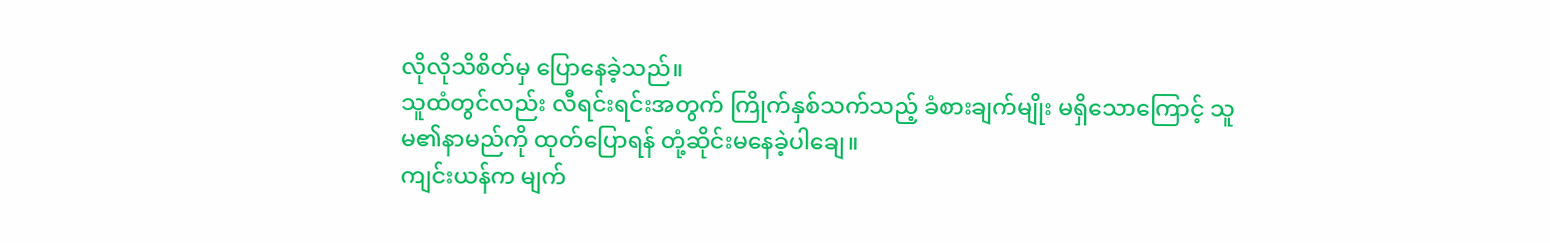လိုလိုသိစိတ်မှ ပြောနေခဲ့သည်။
သူထံတွင်လည်း လီရင်းရင်းအတွက် ကြိုက်နှစ်သက်သည့် ခံစားချက်မျိုး မရှိသောကြောင့် သူမ၏နာမည်ကို ထုတ်ပြောရန် တုံ့ဆိုင်းမနေခဲ့ပါချေ။
ကျင်းယန်က မျက်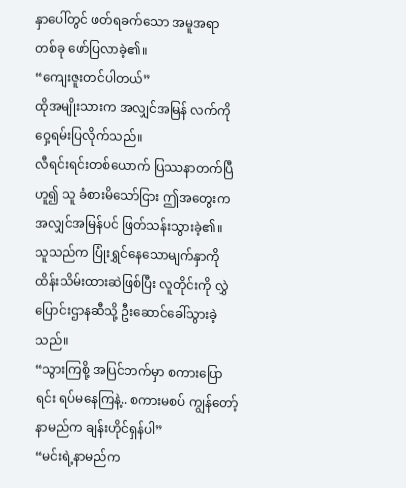နှာပေါ်တွင် ဖတ်ရခက်သော အမူအရာတစ်ခု ဖော်ပြလာခဲ့၏။
“ကျေးဇူးတင်ပါတယ်”
ထိုအမျိုးသားက အလျှင်အမြန် လက်ကိုဝှေ့ရမ်းပြလိုက်သည်။
လီရင်းရင်းတစ်ယောက် ပြဿနာတက်ပြီဟူ၍ သူ ခံစားမိသော်ငြား ဤအတွေးက အလျှင်အမြန်ပင် ဖြတ်သန်းသွားခဲ့၏။
သူသည်က ပြုံးရွှင်နေသောမျက်နှာကို ထိန်းသိမ်းထားဆဲဖြစ်ပြီး လူတိုင်းကို လွှဲပြောင်းဌာနဆီသို့ ဦးဆောင်ခေါ်သွားခဲ့သည်။
“သွားကြစို့ အပြင်ဘက်မှာ စကားပြောရင်း ရပ်မနေကြနဲ့.. စကားမစပ် ကျွန်တော့်နာမည်က ချန်းဟိုင်ရှန်ပါ”
“မင်းရဲ့နာမည်က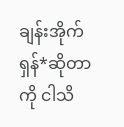ချန်းအိုက်ရှန်*ဆိုတာကို ငါသိ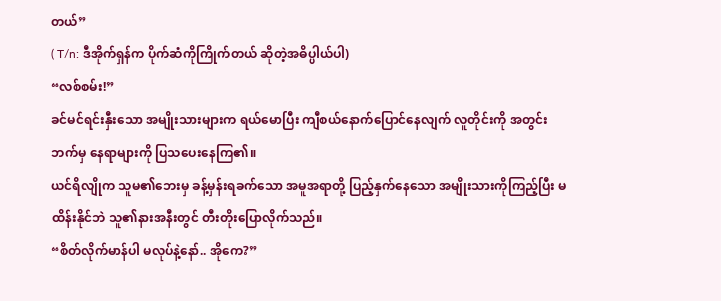တယ်”
( T/n: ဒီအိုက်ရှန်က ပိုက်ဆံကိုကြိုက်တယ် ဆိုတဲ့အဓိပ္ပါယ်ပါ)
“လစ်စမ်း!”
ခင်မင်ရင်းနှီးသော အမျိုးသားများက ရယ်မောပြီး ကျီစယ်နောက်ပြောင်နေလျက် လူတိုင်းကို အတွင်းဘက်မှ နေရာများကို ပြသပေးနေကြ၏။
ယင်ရိလျိုက သူမ၏ဘေးမှ ခန့်မှန်းရခက်သော အမူအရာတို့ ပြည့်နှက်နေသော အမျိုးသားကိုကြည့်ပြီး မထိန်းနိုင်ဘဲ သူ၏နားအနီးတွင် တီးတိုးပြောလိုက်သည်။
“စိတ်လိုက်မာန်ပါ မလုပ်နဲ့နော်.. အိုကေ?”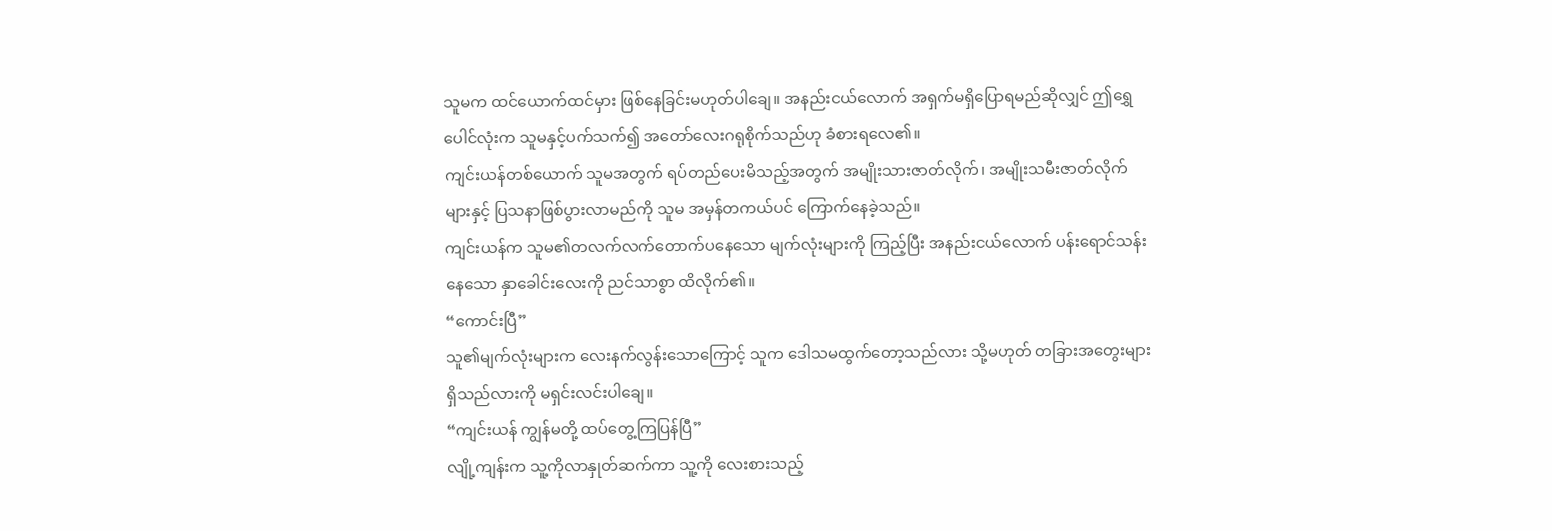သူမက ထင်ယောက်ထင်မှား ဖြစ်နေခြင်းမဟုတ်ပါချေ။ အနည်းငယ်လောက် အရှက်မရှိပြောရမည်ဆိုလျှင် ဤရွှေပေါင်လုံးက သူမနှင့်ပက်သက်၍ အတော်လေးဂရုစိုက်သည်ဟု ခံစားရလေ၏။
ကျင်းယန်တစ်ယောက် သူမအတွက် ရပ်တည်ပေးမိသည့်အတွက် အမျိုးသားဇာတ်လိုက်၊ အမျိုးသမီးဇာတ်လိုက်များနှင့် ပြသနာဖြစ်ပွားလာမည်ကို သူမ အမှန်တကယ်ပင် ကြောက်နေခဲ့သည်။
ကျင်းယန်က သူမ၏တလက်လက်တောက်ပနေသော မျက်လုံးများကို ကြည့်ပြီး အနည်းငယ်လောက် ပန်းရောင်သန်းနေသော နှာခေါင်းလေးကို ညင်သာစွာ ထိလိုက်၏။
“ကောင်းပြီ”
သူ၏မျက်လုံးများက လေးနက်လွန်းသောကြောင့် သူက ဒေါသမထွက်တော့သည်လား သို့မဟုတ် တခြားအတွေးများရှိသည်လားကို မရှင်းလင်းပါချေ။
“ကျင်းယန် ကျွန်မတို့ ထပ်တွေ့ကြပြန်ပြီ”
လျို့ကျန်းက သူ့ကိုလာနှုတ်ဆက်ကာ သူ့ကို လေးစားသည့်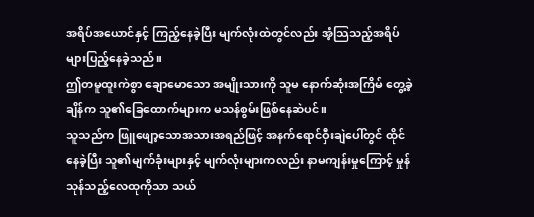အရိပ်အယောင်နှင့် ကြည့်နေခဲ့ပြီး မျက်လုံးထဲတွင်လည်း အံ့သြသည့်အရိပ်များပြည့်နေခဲ့သည်။
ဤတမူထူးကဲစွာ ချောမောသော အမျိုးသားကို သူမ နောက်ဆုံးအကြိမ် တွေ့ခဲ့ချိန်က သူ၏ခြေထောက်များက မသန်စွမ်းဖြစ်နေဆဲပင်။
သူသည်က ဖြူဖျော့သောအသားအရည်ဖြင့် အနက်ရောင်ဝှီးချဲပေါ်တွင် ထိုင်နေခဲ့ပြီး သူ၏မျက်ခုံးများနှင့် မျက်လုံးများကလည်း နာမကျန်းမှုကြောင့် မှုန်သုန်သည့်လေထုကိုသာ သယ်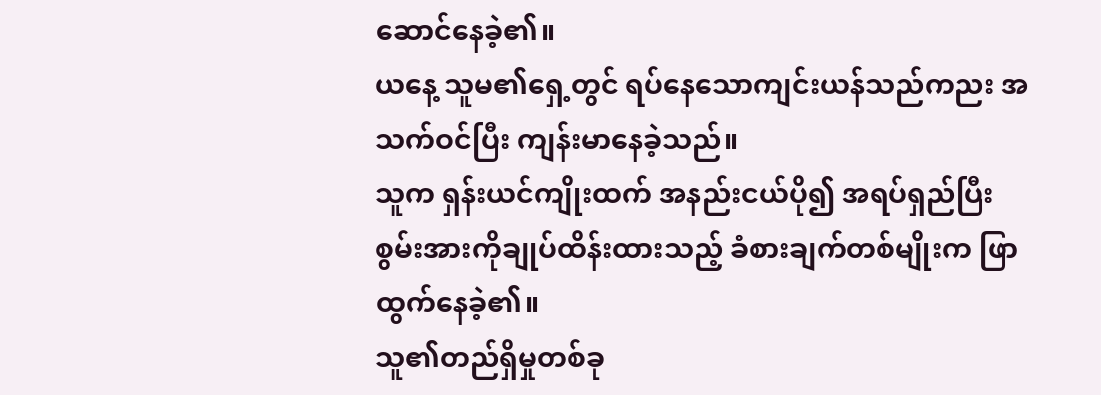ဆောင်နေခဲ့၏။
ယနေ့ သူမ၏ရှေ့တွင် ရပ်နေသောကျင်းယန်သည်ကညး အသက်ဝင်ပြီး ကျန်းမာနေခဲ့သည်။
သူက ရှန်းယင်ကျိုးထက် အနည်းငယ်ပို၍ အရပ်ရှည်ပြီး စွမ်းအားကိုချုပ်ထိန်းထားသည့် ခံစားချက်တစ်မျိုးက ဖြာထွက်နေခဲ့၏။
သူ၏တည်ရှိမှုတစ်ခု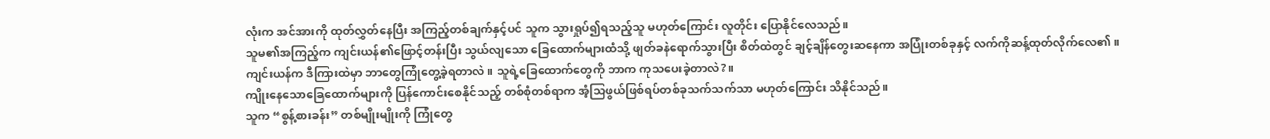လုံးက အင်အားကို ထုတ်လွှတ်နေပြီး အကြည့်တစ်ချက်နှင့်ပင် သူက သွားရှုပ်၍ရသည့်သူ မဟုတ်ကြောင်း လူတိုင်း ပြောနိုင်လေသည်။
သူမ၏အကြည့်က ကျင်းယန်၏ဖြောင့်တန်းပြီး သွယ်လျသော ခြေထောက်များထံသို့ ဖျတ်ခနဲရောက်သွားပြီး စိတ်ထဲတွင် ချင့်ချိန်တွေးဆနေကာ အပြုံးတစ်ခုနှင့် လက်ကိုဆန့်ထုတ်လိုက်လေ၏။
ကျင်းယန်က ဒီကြားထဲမှာ ဘာတွေကြုံတွေ့ခဲ့ရတာလဲ။ သူရဲ့ခြေထောက်တွေကို ဘာက ကုသပေးခဲ့တာလဲ?။
ကျိုးနေသောခြေထောက်များကို ပြန်ကောင်းစေနိုင်သည့် တစ်စုံတစ်ရာက အံ့သြဖွယ်ဖြစ်ရပ်တစ်ခုသက်သက်သာ မဟုတ်ကြောင်း သိနိုင်သည်။
သူက “စွန့်စားခန်း” တစ်မျိုးမျိုးကို ကြုံတွေ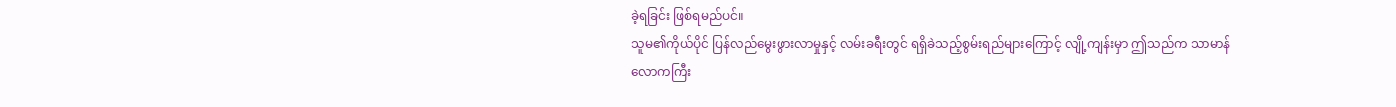ခဲ့ရခြင်း ဖြစ်ရမည်ပင်။
သူမ၏ကိုယ်ပိုင် ပြန်လည်မွေးဖွားလာမှုနှင့် လမ်းခရီးတွင် ရရှိခဲသည့်စွမ်းရည်များကြောင့် လျို့ကျန်းမှာ ဤသည်က သာမာန်လောကကြီး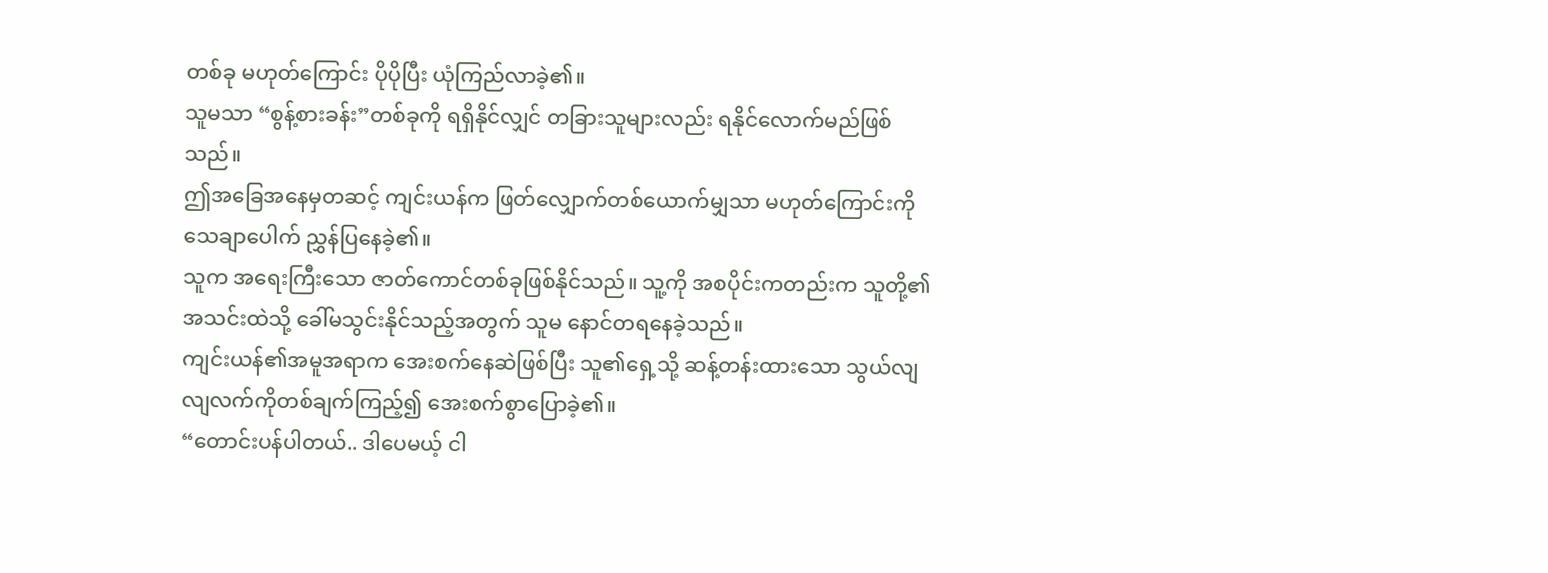တစ်ခု မဟုတ်ကြောင်း ပိုပိုပြီး ယုံကြည်လာခဲ့၏။
သူမသာ “စွန့်စားခန်း”တစ်ခုကို ရရှိနိုင်လျှင် တခြားသူများလည်း ရနိုင်လောက်မည်ဖြစ်သည်။
ဤအခြေအနေမှတဆင့် ကျင်းယန်က ဖြတ်လျှောက်တစ်ယောက်မျှသာ မဟုတ်ကြောင်းကို သေချာပေါက် ညွှန်ပြနေခဲ့၏။
သူက အရေးကြီးသော ဇာတ်ကောင်တစ်ခုဖြစ်နိုင်သည်။ သူ့ကို အစပိုင်းကတည်းက သူတို့၏အသင်းထဲသို့ ခေါ်မသွင်းနိုင်သည့်အတွက် သူမ နောင်တရနေခဲ့သည်။
ကျင်းယန်၏အမူအရာက အေးစက်နေဆဲဖြစ်ပြီး သူ၏ရှေ့သို့ ဆန့်တန်းထားသော သွယ်လျလျလက်ကိုတစ်ချက်ကြည့်၍ အေးစက်စွာပြောခဲ့၏။
“တောင်းပန်ပါတယ်.. ဒါပေမယ့် ငါ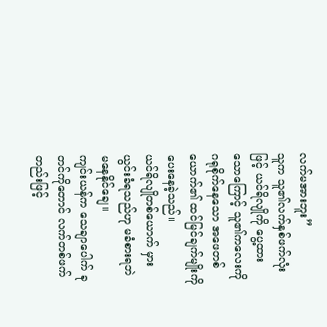လက်မအားဘူး”
သူက သူ၏လက်နှစ်ဖက်လုံးဖြင့် ယင်ရိလျိုကို ပွေ့ထားသောကြောင့် သူ၏ကလေးကို ဂရုစိုက်နေသော အဖေတစ်ယောက်၏ ထင်မြင်ချက်မျိုးကို ပေးနေခဲ့သည်။
ယင်ရိလျိုတစ်ယောက် မှားယွင်းခံရသည်ဟု မခံစားရဘဲ မနေနိုင်ချေ။
ကျင်းယန်က သေချာပေါက် ခုတင်ကိုတောင် လက်တစ်ဖက်တည်းဖြင့်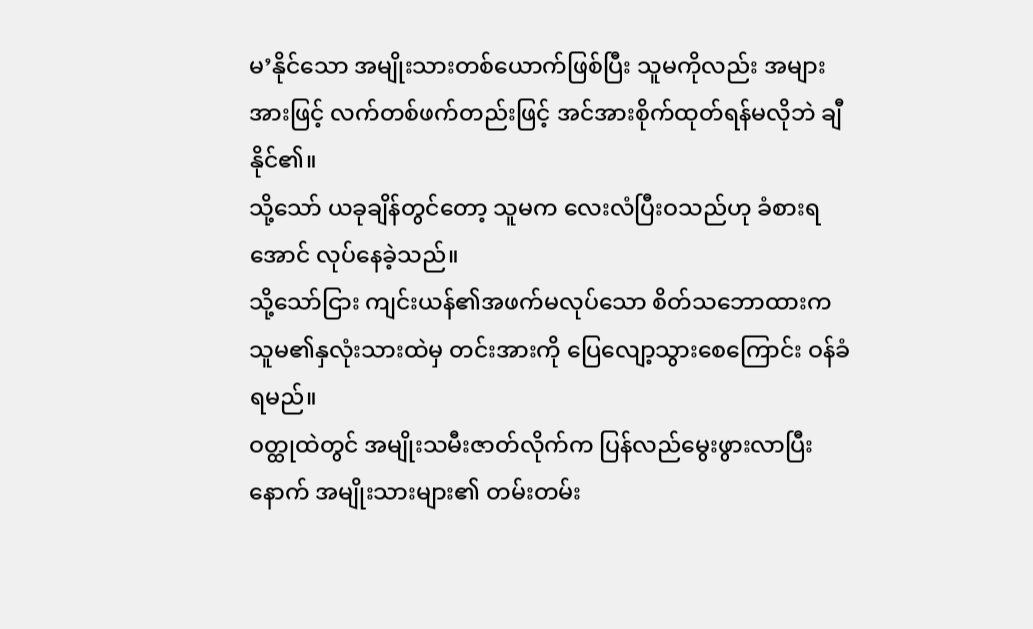မ’နိုင်သော အမျိုးသားတစ်ယောက်ဖြစ်ပြီး သူမကိုလည်း အများအားဖြင့် လက်တစ်ဖက်တည်းဖြင့် အင်အားစိုက်ထုတ်ရန်မလိုဘဲ ချီနိုင်၏။
သို့သော် ယခုချိန်တွင်တော့ သူမက လေးလံပြီးဝသည်ဟု ခံစားရအောင် လုပ်နေခဲ့သည်။
သို့သော်ငြား ကျင်းယန်၏အဖက်မလုပ်သော စိတ်သဘောထားက သူမ၏နှလုံးသားထဲမှ တင်းအားကို ပြေလျော့သွားစေကြောင်း ဝန်ခံရမည်။
ဝတ္ထုထဲတွင် အမျိုးသမီးဇာတ်လိုက်က ပြန်လည်မွေးဖွားလာပြီးနောက် အမျိုးသားများ၏ တမ်းတမ်း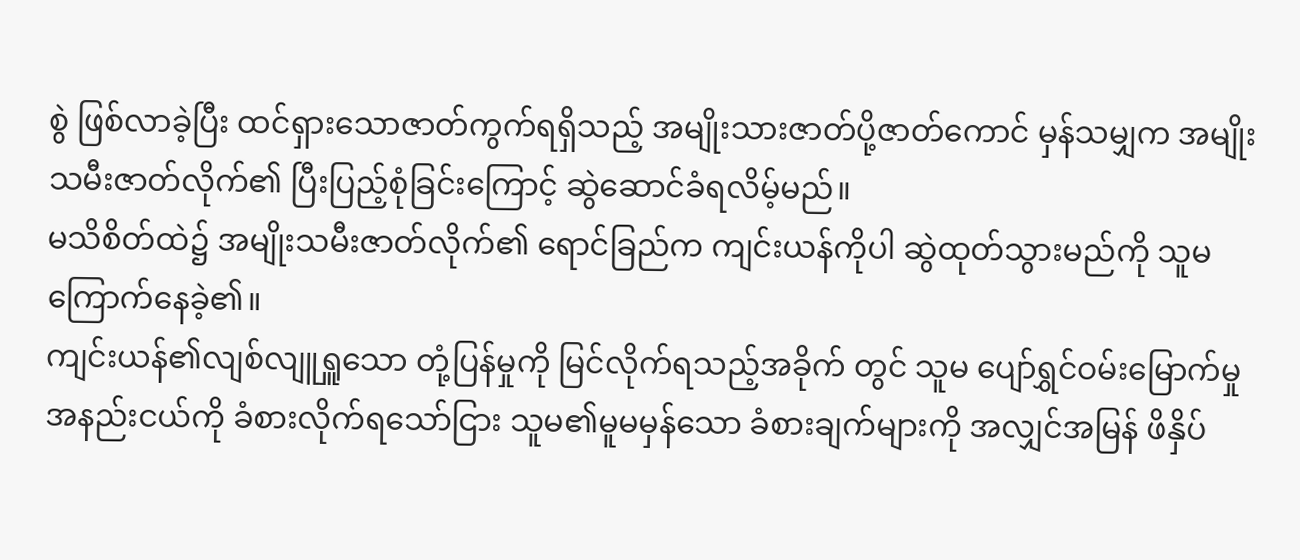စွဲ ဖြစ်လာခဲ့ပြီး ထင်ရှားသောဇာတ်ကွက်ရရှိသည့် အမျိုးသားဇာတ်ပို့ဇာတ်ကောင် မှန်သမျှက အမျိုးသမီးဇာတ်လိုက်၏ ပြီးပြည့်စုံခြင်းကြောင့် ဆွဲဆောင်ခံရလိမ့်မည်။
မသိစိတ်ထဲ၌ အမျိုးသမီးဇာတ်လိုက်၏ ရောင်ခြည်က ကျင်းယန်ကိုပါ ဆွဲထုတ်သွားမည်ကို သူမကြောက်နေခဲ့၏။
ကျင်းယန်၏လျစ်လျူရှူသော တုံ့ပြန်မှုကို မြင်လိုက်ရသည့်အခိုက် တွင် သူမ ပျော်ရွှင်ဝမ်းမြောက်မှုအနည်းငယ်ကို ခံစားလိုက်ရသော်ငြား သူမ၏မူမမှန်သော ခံစားချက်များကို အလျှင်အမြန် ဖိနှိပ်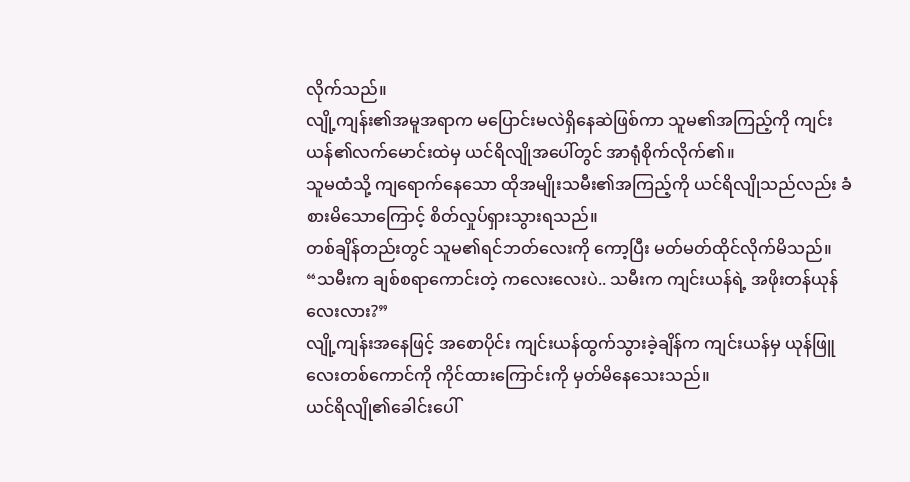လိုက်သည်။
လျို့ကျန်း၏အမူအရာက မပြောင်းမလဲရှိနေဆဲဖြစ်ကာ သူမ၏အကြည့်ကို ကျင်းယန်၏လက်မောင်းထဲမှ ယင်ရိလျိုအပေါ်တွင် အာရုံစိုက်လိုက်၏။
သူမထံသို့ ကျရောက်နေသော ထိုအမျိုးသမီး၏အကြည့်ကို ယင်ရိလျိုသည်လည်း ခံစားမိသောကြောင့် စိတ်လှုပ်ရှားသွားရသည်။
တစ်ချိန်တည်းတွင် သူမ၏ရင်ဘတ်လေးကို ကော့ပြီး မတ်မတ်ထိုင်လိုက်မိသည်။
“သမီးက ချစ်စရာကောင်းတဲ့ ကလေးလေးပဲ.. သမီးက ကျင်းယန်ရဲ့ အဖိုးတန်ယုန်လေးလား?”
လျို့ကျန်းအနေဖြင့် အစောပိုင်း ကျင်းယန်ထွက်သွားခဲ့ချိန်က ကျင်းယန်မှ ယုန်ဖြူလေးတစ်ကောင်ကို ကိုင်ထားကြောင်းကို မှတ်မိနေသေးသည်။
ယင်ရိလျို၏ခေါင်းပေါ်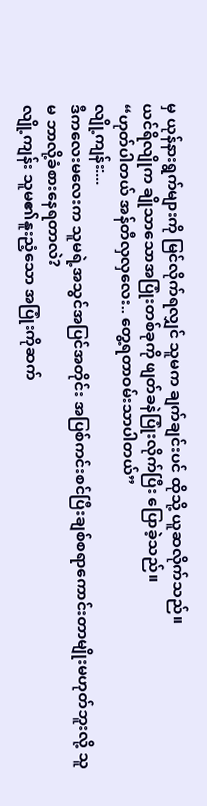မှ ယုန်နားရွက်များကို မြင်လိုက်ရလျှင် သူမက ချက်ချင်းပင် ထိုသို့ ယူဆလိုက်သည်။
ယင်ရိလျိုက ချိုသာသောအပြုံးတစ်ခုကို ဖျတ်ခနဲပြုံးလိုက်ပြီး ပြောခဲ့သည်။
“ဟုတ်ပါတယ် အန်တီလှလှလေး.. တွေ့ရတာဝမ်းသာပါတယ်”
လျို့ကျန်း:...
ဒီကလေးမလေးက သူမရဲ့အသွင်အပြင်အတိုင်း အပြစ်ကင်းစင်ပြီးချစ်စရာကောင်းတာမျိုးမဟုတ်ဘူးလို့ သူမ ဘာလို့ခံစားနေရတာလဲ?
လျို့ကျန်း သူမ၏နူးညံ့သော အပြုံးကိုဆက်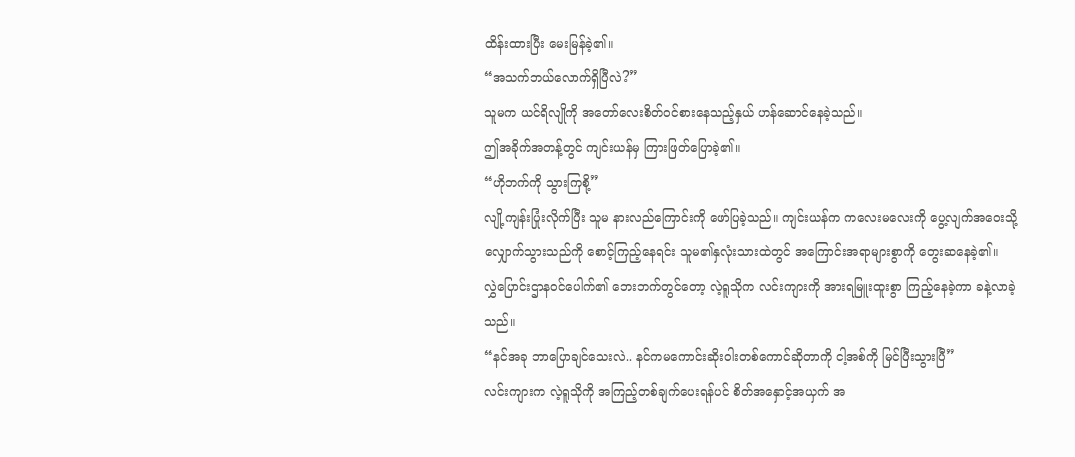ထိန်းထားပြီး မေးမြန်ခဲ့၏။
“အသက်ဘယ်လောက်ရှိပြီလဲ?”
သူမက ယင်ရိလျိုကို အတော်လေးစိတ်ဝင်စားနေသည့်နှယ် ဟန်ဆောင်နေခဲ့သည်။
ဤအခိုက်အတန့်တွင် ကျင်းယန်မှ ကြားဖြတ်ပြောခဲ့၏။
“ဟိုဘက်ကို သွားကြစို့”
လျို့ကျန်းပြုံးလိုက်ပြီး သူမ နားလည်ကြောင်းကို ဖော်ပြခဲ့သည်။ ကျင်းယန်က ကလေးမလေးကို ပွေ့လျက်အဝေးသို့ လျှောက်သွားသည်ကို စောင့်ကြည့်နေရင်း သူမ၏နှလုံးသားထဲတွင် အကြောင်းအရာများစွာကို တွေးဆနေခဲ့၏။
လွှဲပြောင်းဌာနဝင်ပေါက်၏ ဘေးဘက်တွင်တော့ လဲ့ရူသိုက လင်းကျားကို အားရမြူးထူးစွာ ကြည့်နေခဲ့ကာ ခနဲ့လာခဲ့သည်။
“နင်အခု ဘာပြောချင်သေးလဲ.. နင်ကမကောင်းဆိုးဝါးတစ်ကောင်ဆိုတာကို ငါ့အစ်ကို မြင်ပြီးသွားပြီ”
လင်းကျားက လဲ့ရူသိုကို အကြည့်တစ်ချက်ပေးရန်ပင် စိတ်အနှောင့်အယှက် အ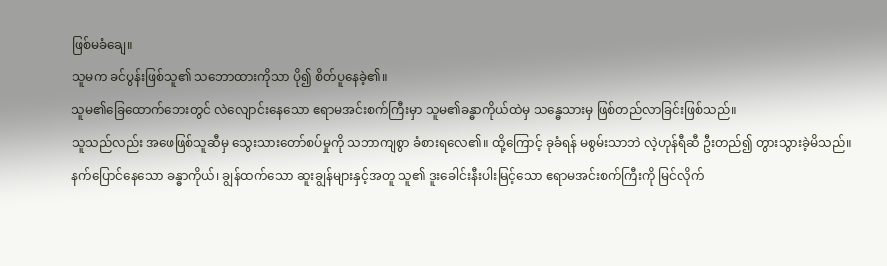ဖြစ်မခံချေ။
သူမက ခင်ပွန်းဖြစ်သူ၏ သဘောထားကိုသာ ပို၍ စိတ်ပူနေခဲ့၏။
သူမ၏ခြေထောက်ဘေးတွင် လဲလျောင်းနေသော ဧရာမအင်းစက်ကြီးမှာ သူမ၏ခန္ဓာကိုယ်ထဲမှ သန္ဓေသားမှ ဖြစ်တည်လာခြင်းဖြစ်သည်။
သူသည်လည်း အဖေဖြစ်သူဆီမှ သွေးသားတော်စပ်မှုကို သဘာကျစွာ ခံစားရလေ၏။ ထို့ကြောင့် ခုခံရန် မစွမ်းသာဘဲ လဲ့ဟုန်ရီဆီ ဦးတည်၍ တွားသွားခဲ့မိသည်။
နက်ပြောင်နေသော ခန္ဓာကိုယ်၊ ချွန်ထက်သော ဆူးချွန်များနှင့်အတူ သူ၏ ဒူးခေါင်းနီးပါးမြင့်သော ဧရာမအင်းစက်ကြီးကို မြင်လိုက်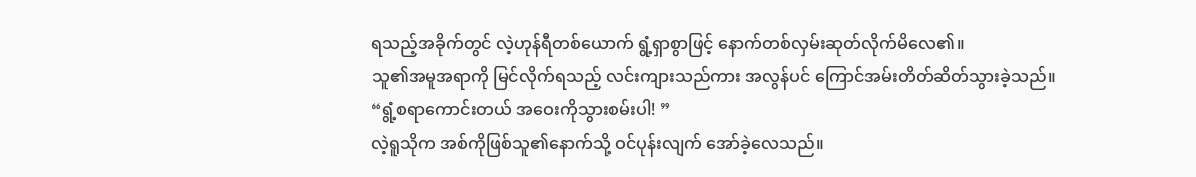ရသည့်အခိုက်တွင် လဲ့ဟုန်ရီတစ်ယောက် ရွံ့ရှာစွာဖြင့် နောက်တစ်လှမ်းဆုတ်လိုက်မိလေ၏။
သူ၏အမူအရာကို မြင်လိုက်ရသည့် လင်းကျားသည်ကား အလွန်ပင် ကြောင်အမ်းတိတ်ဆိတ်သွားခဲ့သည်။
“ရွံ့စရာကောင်းတယ် အဝေးကိုသွားစမ်းပါ! ”
လဲ့ရူသိုက အစ်ကိုဖြစ်သူ၏နောက်သို့ ဝင်ပုန်းလျက် အော်ခဲ့လေသည်။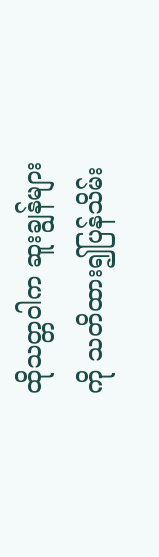ထိုသတ္တဝါက ဆူးချွန်များကို သတိထား၍ပြန်သိမ်း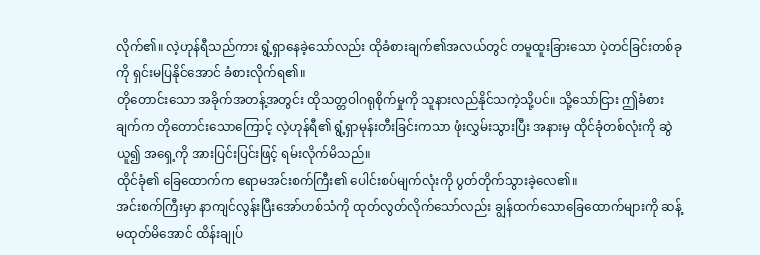လိုက်၏။ လဲ့ဟုန်ရီသည်ကား ရွံ့ရှာနေခဲ့သော်လည်း ထိုခံစားချက်၏အလယ်တွင် တမူထူးခြားသော ပဲ့တင်ခြင်းတစ်ခုကို ရှင်းမပြနိုင်အောင် ခံစားလိုက်ရ၏။
တိုတောင်းသော အခိုက်အတန့်အတွင်း ထိုသတ္တဝါဂရုစိုက်မှုကို သူနားလည်နိုင်သကဲ့သို့ပင်။ သို့သော်ငြား ဤခံစားချက်က တိုတောင်းသောကြောင့် လဲ့ဟုန်ရီ၏ ရွံ့ရှာမုန်းတီးခြင်းကသာ ဖုံးလွှမ်းသွားပြီး အနားမှ ထိုင်ခုံတစ်လုံးကို ဆွဲယူ၍ အရှေ့ကို အားပြင်းပြင်းဖြင့် ရမ်းလိုက်မိသည်။
ထိုင်ခုံ၏ ခြေထောက်က ဧရာမအင်းစက်ကြီး၏ ပေါင်းစပ်မျက်လုံးကို ပွတ်တိုက်သွားခဲ့လေ၏။
အင်းစက်ကြီးမှာ နာကျင်လွန်းပြီးအော်ဟစ်သံကို ထုတ်လွတ်လိုက်သော်လည်း ချွန်ထက်သောခြေထောက်များကို ဆန့်မထုတ်မိအောင် ထိန်းချုပ်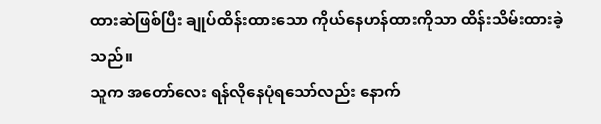ထားဆဲဖြစ်ပြီး ချုပ်ထိန်းထားသော ကိုယ်နေဟန်ထားကိုသာ ထိန်းသိမ်းထားခဲ့သည်။
သူက အတော်လေး ရန်လိုနေပုံရသော်လည်း နောက်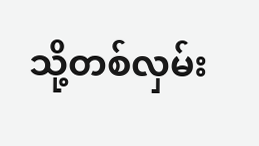သို့တစ်လှမ်း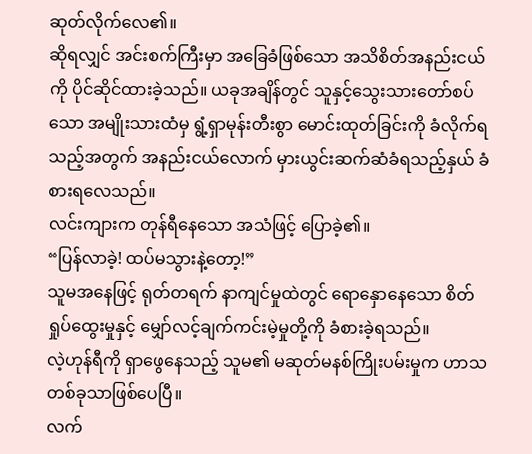ဆုတ်လိုက်လေ၏။
ဆိုရလျှင် အင်းစက်ကြီးမှာ အခြေခံဖြစ်သော အသိစိတ်အနည်းငယ်ကို ပိုင်ဆိုင်ထားခဲ့သည်။ ယခုအချိန်တွင် သူနှင့်သွေးသားတော်စပ်သော အမျိုးသားထံမှ ရွံ့ရှာမုန်းတီးစွာ မောင်းထုတ်ခြင်းကို ခံလိုက်ရသည့်အတွက် အနည်းငယ်လောက် မှားယွင်းဆက်ဆံခံရသည့်နှယ် ခံစားရလေသည်။
လင်းကျားက တုန်ရီနေသော အသံဖြင့် ပြောခဲ့၏။
“ပြန်လာခဲ့! ထပ်မသွားနဲ့တော့!”
သူမအနေဖြင့် ရုတ်တရက် နာကျင်မှုထဲတွင် ရောနှောနေသော စိတ်ရှုပ်ထွေးမှုနှင့် မျှော်လင့်ချက်ကင်းမဲ့မှုတို့ကို ခံစားခဲ့ရသည်။
လဲ့ဟုန်ရီကို ရှာဖွေနေသည့် သူမ၏ မဆုတ်မနစ်ကြိုးပမ်းမှုက ဟာသတစ်ခုသာဖြစ်ပေပြီ။
လက်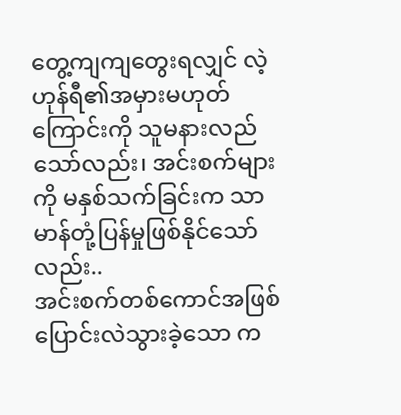တွေ့ကျကျတွေးရလျှင် လဲ့ဟုန်ရီ၏အမှားမဟုတ်ကြောင်းကို သူမနားလည်သော်လည်း၊ အင်းစက်များကို မနှစ်သက်ခြင်းက သာမာန်တုံ့ပြန်မှုဖြစ်နိုင်သော်လည်း..
အင်းစက်တစ်ကောင်အဖြစ် ပြောင်းလဲသွားခဲ့သော က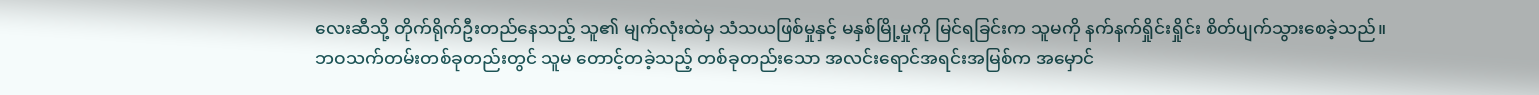လေးဆီသို့ တိုက်ရိုက်ဦးတည်နေသည့် သူ၏ မျက်လုံးထဲမှ သံသယဖြစ်မှုနှင့် မနှစ်မြို့မှုကို မြင်ရခြင်းက သူမကို နက်နက်ရှိုင်းရှိုင်း စိတ်ပျက်သွားစေခဲ့သည်။
ဘဝသက်တမ်းတစ်ခုတည်းတွင် သူမ တောင့်တခဲ့သည့် တစ်ခုတည်းသော အလင်းရောင်အရင်းအမြစ်က အမှောင်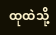ထုထဲသို့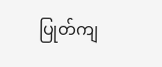ပြုတ်ကျ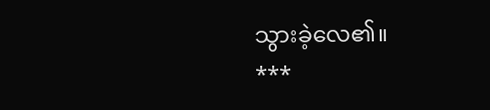သွားခဲ့လေ၏။
***